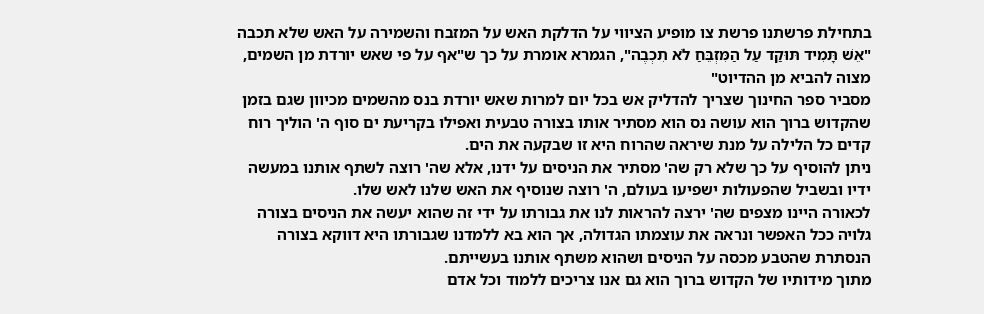בתחילת פרשתנו פרשת צו מופיע הציווי על הדלקת האש על המזבח והשמירה על האש שלא תכבה "אֵשׁ תָּמִיד תּוּקַד עַל הַמִּזְבֵּחַ לֹא תִכְבֶה", הגמרא אומרת על כך ש"אף על פי שאש יורדת מן השמים, מצוה להביא מן ההדיוט"
מסביר ספר החינוך שצריך להדליק אש בכל יום למרות שאש יורדת בנס מהשמים מכיוון שגם בזמן שהקדוש ברוך הוא עושה נס הוא מסתיר אותו בצורה טבעית ואפילו בקריעת ים סוף ה' הוליך רוח קדים כל הלילה על מנת שיראה שהרוח היא זו שבקעה את הים.
ניתן להוסיף על כך שלא רק שה' מסתיר את הניסים על ידנו, אלא שה' רוצה לשתף אותנו במעשה ידיו ובשביל שהפעולות ישפיעו בעולם, ה' רוצה שנוסיף את האש שלנו לאש שלו.
לכאורה היינו מצפים שה' ירצה להראות לנו את גבורתו על ידי זה שהוא יעשה את הניסים בצורה גלויה ככל האפשר ונראה את עוצמתו הגדולה, אך הוא בא ללמדנו שגבורתו היא דווקא בצורה הנסתרת שהטבע מכסה על הניסים ושהוא משתף אותנו בעשייתם.
מתוך מידותיו של הקדוש ברוך הוא גם אנו צריכים ללמוד וכל אדם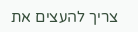צריך להעצים את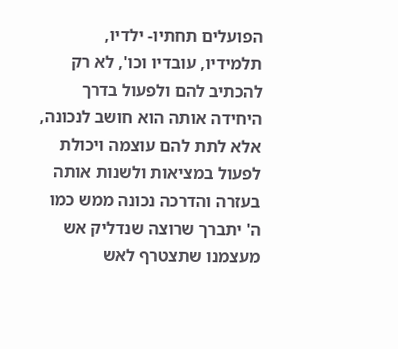הפועלים תחתיו- ילדיו, תלמידיו, עובדיו וכו', לא רק להכתיב להם ולפעול בדרך היחידה אותה הוא חושב לנכונה, אלא לתת להם עוצמה ויכולת לפעול במציאות ולשנות אותה בעזרה והדרכה נכונה ממש כמו ה' יתברך שרוצה שנדליק אש מעצמנו שתצטרף לאש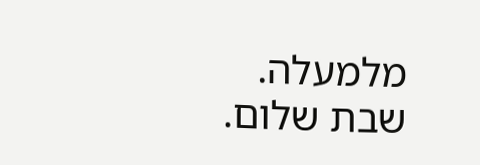מלמעלה.
שבת שלום.